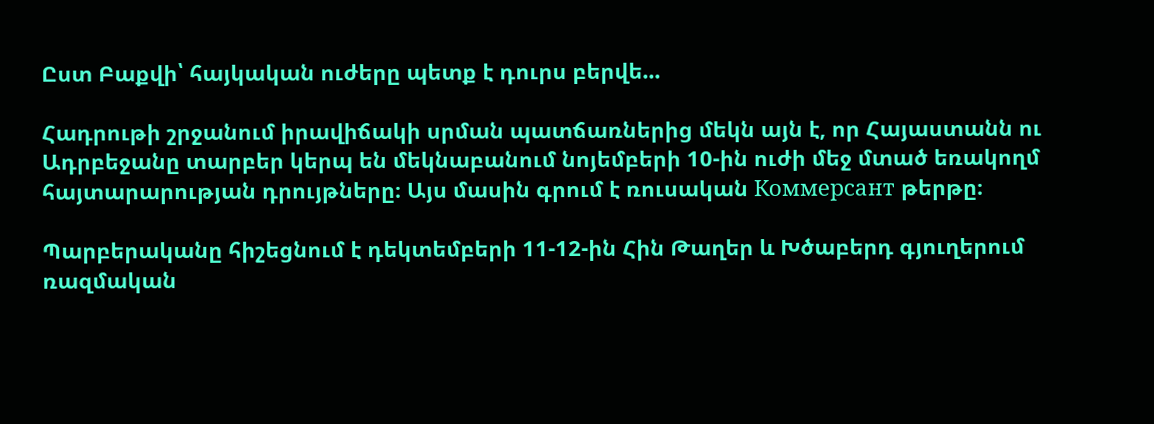Ըստ Բաքվի՝ հայկական ուժերը պետք է դուրս բերվե...

Հադրութի շրջանում իրավիճակի սրման պատճառներից մեկն այն է, որ Հայաստանն ու Ադրբեջանը տարբեր կերպ են մեկնաբանում նոյեմբերի 10-ին ուժի մեջ մտած եռակողմ հայտարարության դրույթները։ Այս մասին գրում է ռուսական Коммерсант թերթը։

Պարբերականը հիշեցնում է դեկտեմբերի 11-12-ին Հին Թաղեր և Խծաբերդ գյուղերում ռազմական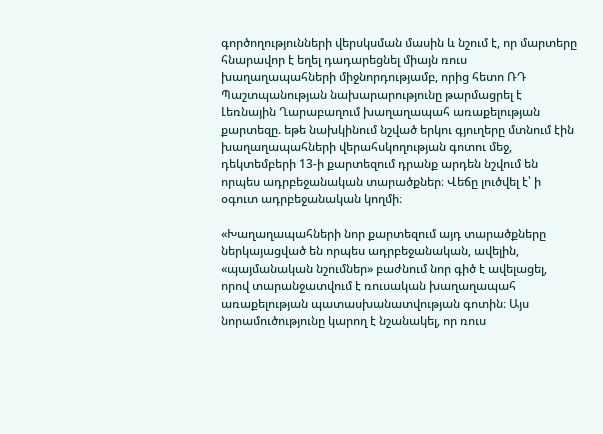գործողությունների վերսկսման մասին և նշում է, որ մարտերը հնարավոր է եղել դադարեցնել միայն ռուս խաղաղապահների միջնորդությամբ, որից հետո ՌԴ Պաշտպանության նախարարությունը թարմացրել է Լեռնային Ղարաբաղում խաղաղապահ առաքելության քարտեզը. եթե նախկինում նշված երկու գյուղերը մտնում էին խաղաղապահների վերահսկողության գոտու մեջ, դեկտեմբերի 13-ի քարտեզում դրանք արդեն նշվում են որպես ադրբեջանական տարածքներ։ Վեճը լուծվել է՝ ի օգուտ ադրբեջանական կողմի։

«Խաղաղապահների նոր քարտեզում այդ տարածքները ներկայացված են որպես ադրբեջանական, ավելին, «պայմանական նշումներ» բաժնում նոր գիծ է ավելացել, որով տարանջատվում է ռուսական խաղաղապահ առաքելության պատասխանատվության գոտին։ Այս նորամուծությունը կարող է նշանակել, որ ռուս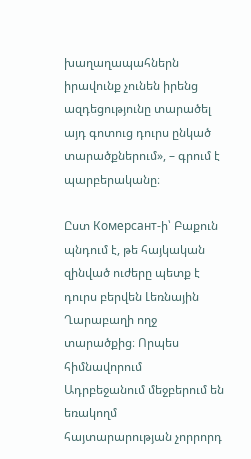խաղաղապահներն իրավունք չունեն իրենց ազդեցությունը տարածել այդ գոտուց դուրս ընկած տարածքներում», – գրում է պարբերականը։

Ըստ Комерсант-ի՝ Բաքուն պնդում է, թե հայկական զինված ուժերը պետք է դուրս բերվեն Լեռնային Ղարաբաղի ողջ տարածքից։ Որպես հիմնավորում Ադրբեջանում մեջբերում են եռակողմ հայտարարության չորրորդ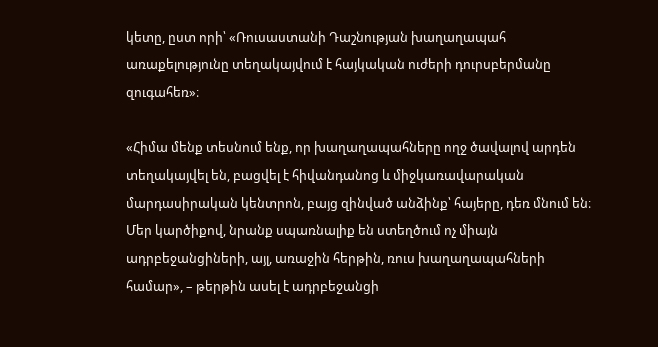կետը, ըստ որի՝ «Ռուսաստանի Դաշնության խաղաղապահ առաքելությունը տեղակայվում է հայկական ուժերի դուրսբերմանը զուգահեռ»։

«Հիմա մենք տեսնում ենք, որ խաղաղապահները ողջ ծավալով արդեն տեղակայվել են, բացվել է հիվանդանոց և միջկառավարական մարդասիրական կենտրոն, բայց զինված անձինք՝ հայերը, դեռ մնում են։ Մեր կարծիքով, նրանք սպառնալիք են ստեղծում ոչ միայն ադրբեջանցիների, այլ, առաջին հերթին, ռուս խաղաղապահների համար», – թերթին ասել է ադրբեջանցի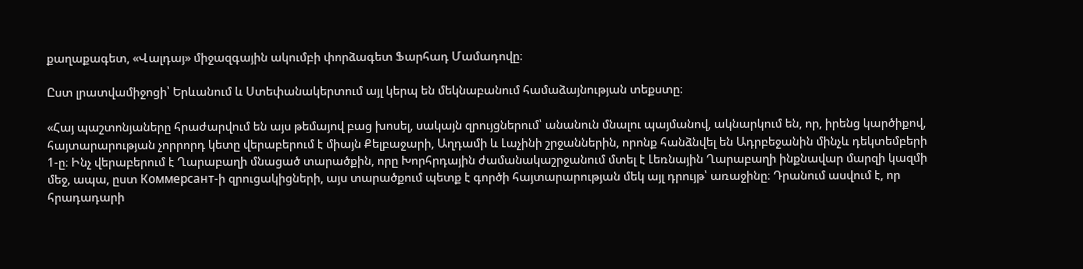քաղաքագետ, «Վալդայ» միջազգային ակումբի փորձագետ Ֆարհադ Մամադովը։

Ըստ լրատվամիջոցի՝ Երևանում և Ստեփանակերտում այլ կերպ են մեկնաբանում համաձայնության տեքստը։

«Հայ պաշտոնյաները հրաժարվում են այս թեմայով բաց խոսել, սակայն զրույցներում՝ անանուն մնալու պայմանով, ակնարկում են, որ, իրենց կարծիքով, հայտարարության չորրորդ կետը վերաբերում է միայն Քելբաջարի, Աղդամի և Լաչինի շրջաններին, որոնք հանձնվել են Ադրբեջանին մինչև դեկտեմբերի 1-ը։ Ինչ վերաբերում է Ղարաբաղի մնացած տարածքին, որը Խորհրդային ժամանակաշրջանում մտել է Լեռնային Ղարաբաղի ինքնավար մարզի կազմի մեջ, ապա, ըստ Коммерсант-ի զրուցակիցների, այս տարածքում պետք է գործի հայտարարության մեկ այլ դրույթ՝ առաջինը։ Դրանում ասվում է, որ հրադադարի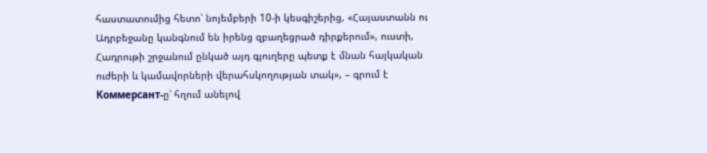հաստատումից հետո՝ նոյեմբերի 10-ի կեսգիշերից, «Հայաստանն ու Ադրբեջանը կանգնում են իրենց զբաղեցրած դիրքերում», ուստի, Հադրութի շրջանում ընկած այդ գյուղերը պետք է մնան հայկական ուժերի և կամավորների վերահսկողության տակ», – գրում է Коммерсант-ը՝ հղում անելով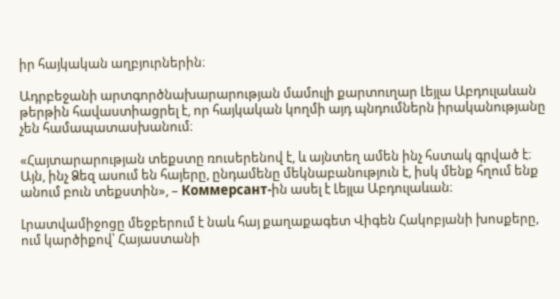իր հայկական աղբյուրներին։

Ադրբեջանի արտգործնախարարության մամուլի քարտուղար Լեյլա Աբդուլաևան թերթին հավաստիացրել է, որ հայկական կողմի այդ պնդումներն իրականությանը չեն համապատասխանում։

«Հայտարարության տեքստը ռուսերենով է, և այնտեղ ամեն ինչ հստակ գրված է։ Այն, ինչ Ձեզ ասում են հայերը, ընդամենը մեկնաբանություն է, իսկ մենք հղում ենք անում բուն տեքստին», – Коммерсант-ին ասել է Լեյլա Աբդուլաևան։

Լրատվամիջոցը մեջբերում է նաև հայ քաղաքագետ Վիգեն Հակոբյանի խոսքերը, ում կարծիքով՝ Հայաստանի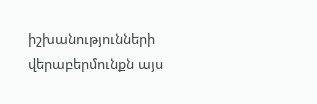իշխանությունների վերաբերմունքն այս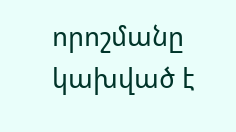որոշմանը կախված է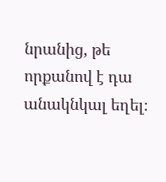նրանից, թե որքանով է դա անակնկալ եղել։